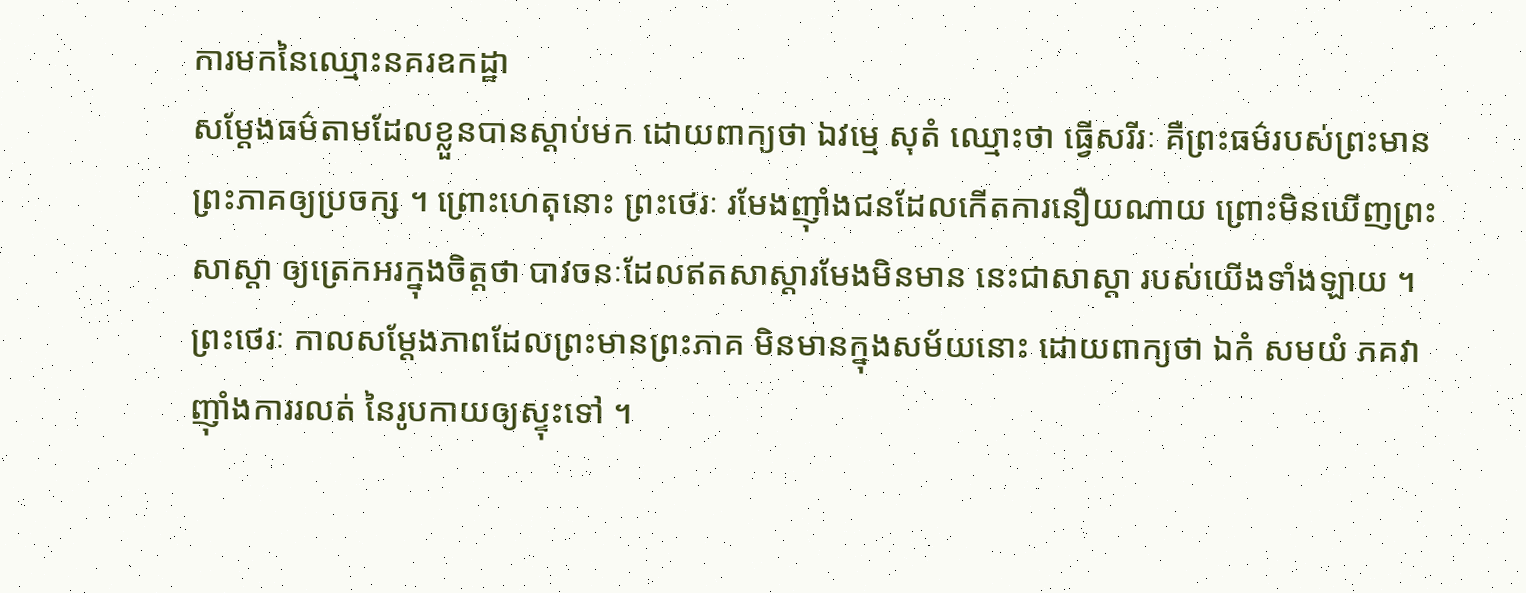ការមកនៃឈ្មោះនគរឧកដ្ឋា
សម្តែងធម៌តាមដែលខ្លួនបានស្តាប់មក ដោយពាក្យថា ឯវម្មេ សុតំ ឈ្មោះថា ធ្វើសរីរៈ គឺព្រះធម៌របស់ព្រះមានព្រះភាគឲ្យប្រចក្ស ។ ព្រោះហេតុនោះ ព្រះថេរៈ រមែងញ៉ាំងជនដែលកើតការនឿយណាយ ព្រោះមិនឃើញព្រះសាស្តា ឲ្យត្រេកអរក្នុងចិត្តថា បាវចនៈដែលឥតសាស្តារមែងមិនមាន នេះជាសាស្តា របស់យើងទាំងឡាយ ។ ព្រះថេរៈ កាលសម្តែងភាពដែលព្រះមានព្រះភាគ មិនមានក្នុងសម័យនោះ ដោយពាក្យថា ឯកំ សមយំ ភគវា ញ៉ាំងការរលត់ នៃរូបកាយឲ្យស្ទុះទៅ ។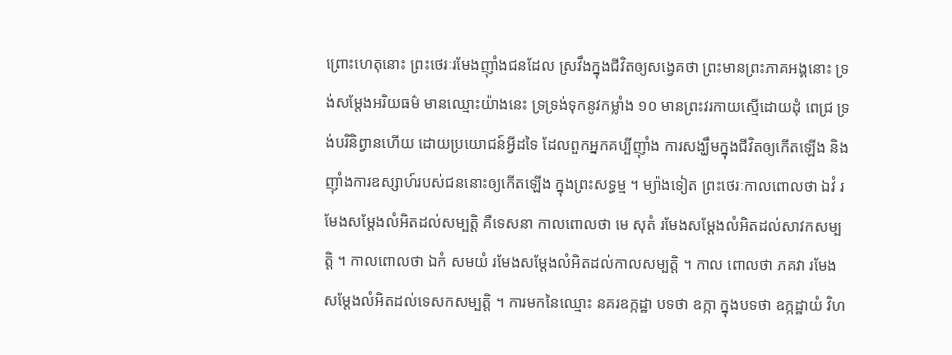ព្រោះហេតុនោះ ព្រះថេរៈរមែងញ៉ាំងជនដែល ស្រវឹងក្នុងជីវិតឲ្យសង្វេគថា ព្រះមានព្រះភាគអង្គនោះ ទ្រង់សម្តែងអរិយធម៌ មានឈ្មោះយ៉ាងនេះ ទ្រទ្រង់ទុកនូវកម្លាំង ១០ មានព្រះវរកាយស្មើដោយដុំ ពេជ្រ ទ្រង់បរិនិព្វានហើយ ដោយប្រយោជន៍អ្វីដទៃ ដែលពួកអ្នកគប្បីញ៉ាំង ការសង្ឃឹមក្នុងជីវិតឲ្យកើតឡើង និងញ៉ាំងការឧស្សាហ៍របស់ជននោះឲ្យកើតឡើង ក្នុងព្រះសទ្ធម្ម ។ ម្យ៉ាងទៀត ព្រះថេរៈកាលពោលថា ឯវំ រមែងសម្តែងលំអិតដល់សម្បត្តិ គឺទេសនា កាលពោលថា មេ សុតំ រមែងសម្តែងលំអិតដល់សាវកសម្បត្តិ ។ កាលពោលថា ឯកំ សមយំ រមែងសម្តែងលំអិតដល់កាលសម្បត្តិ ។ កាល ពោលថា ភគវា រមែងសម្តែងលំអិតដល់ទេសកសម្បត្តិ ។ ការមកនៃឈ្មោះ នគរឧក្កដ្ឋា បទថា ឧក្កា ក្នុងបទថា ឧក្កដ្ឋាយំ វិហ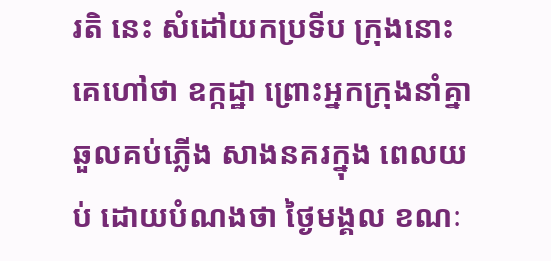រតិ នេះ សំដៅយកប្រទីប ក្រុងនោះគេហៅថា ឧក្កដ្ឋា ព្រោះអ្នកក្រុងនាំគ្នាឆួលគប់ភ្លើង សាងនគរក្នុង ពេលយប់ ដោយបំណងថា ថ្ងៃមង្គល ខណៈ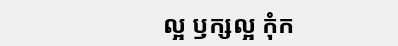ល្អ ឫក្សល្អ កុំក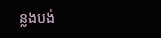ន្លងបង់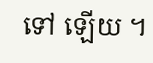ទៅ ឡើយ ។